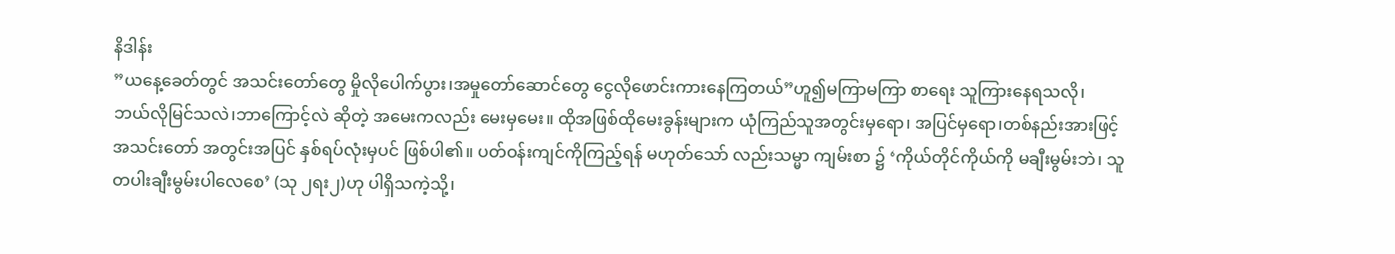နိဒါန်း
”ယနေ့ခေတ်တွင် အသင်းတော်တွေ မှိုလိုပေါက်ပွား၊အမှုတော်ဆောင်တွေ ငွေလိုဖောင်းကားနေကြတယ်”ဟူ၍မကြာမကြာ စာရေး သူကြားနေရသလို၊
ဘယ်လိုမြင်သလဲ၊ဘာကြောင့်လဲ ဆိုတဲ့ အမေးကလည်း မေးမှမေး။ ထိုအဖြစ်ထိုမေးခွန်းများက ယုံကြည်သူအတွင်းမှရော၊ အပြင်မှရော၊တစ်နည်းအားဖြင့် အသင်းတော် အတွင်းအပြင် နှစ်ရပ်လုံးမှပင် ဖြစ်ပါ၏။ ပတ်ဝန်းကျင်ကိုကြည့်ရန် မဟုတ်သော် လည်းသမ္မာ ကျမ်းစာ ၌ ‘ကိုယ်တိုင်ကိုယ်ကို မချီးမွမ်းဘဲ၊ သူတပါးချီးမွမ်းပါလေစေ’ (သု ၂ရး၂)ဟု ပါရှိသကဲ့သို့၊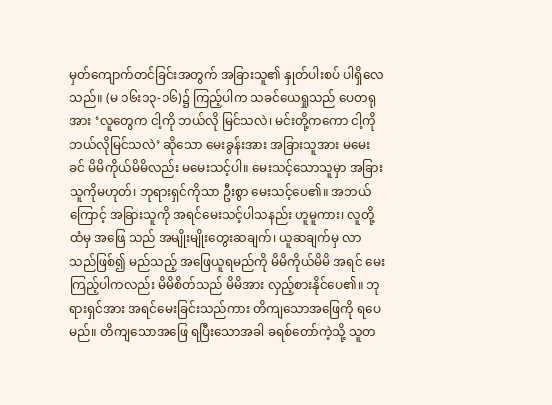မှတ်ကျောက်တင်ခြင်းအတွက် အခြားသူ၏ နှုတ်ပါးစပ် ပါရှိလေသည်။ (မ ၁၆း၁၃-၁၆)၌ ကြည့်ပါက သခင်ယေရှုသည် ပေတရုအား ‘လူတွေက ငါ့ကို ဘယ်လို မြင်သလဲ၊ မင်းတို့ကကော ငါ့ကို ဘယ်လိုမြင်သလဲ’ ဆိုသော မေးခွန်းအား အခြားသူအား မမေးခင် မိမိကိုယ်မိမိလည်း မမေးသင့်ပါ။ မေးသင့်သောသူမှာ အခြားသူကိုမဟုတ်၊ ဘုရားရှင်ကိုသာ ဦးစွာ မေးသင့်ပေ၏။ အဘယ်ကြောင့် အခြားသူကို အရင်မေးသင့်ပါသနည်း ဟူမူကား၊ လူတို့ထံမှ အဖြေ သည် အမျိုးမျိုးတွေးဆချက်၊ ယူဆချက်မှ လာသည်ဖြစ်၍ မည်သည့် အဖြေယူရမည်ကို မိမိကိုယ်မိမိ အရင် မေးကြည့်ပါကလည်း မိမိစိတ်သည် မိမိအား လှည့်စားနိုင်ပေ၏။ ဘုရားရှင်အား အရင်မေးခြင်းသည်ကား တိကျသောအဖြေကို ရပေမည်။ တိကျသောအဖြေ ရပြီးသောအခါ ခရစ်တော်ကဲ့သို့ သူတ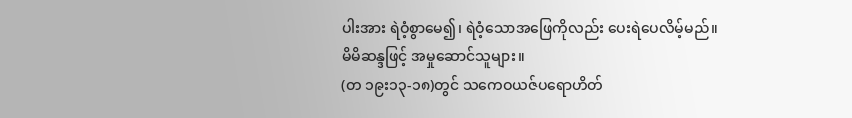ပါးအား ရဲဝံ့စွာမေ၍၊ ရဲဝံ့သောအဖြေကိုလည်း ပေးရဲပေလိမ့်မည်။
မိမိဆန္ဒဖြင့် အမှုဆောင်သူများ။
(တ ၁၉း၁၃-၁၈)တွင် သကေဝယဇ်ပရောဟိတ်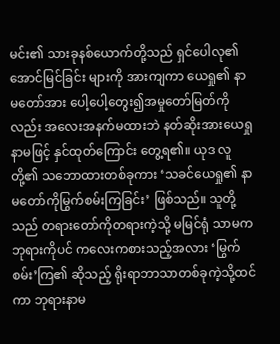မင်း၏ သားခုနစ်ယောက်တို့သည် ရှင်ပေါလု၏အောင်မြင်ခြင်း များကို အားကျကာ ယေရှု၏ နာမတော်အား ပေါ့ပေါ့တွေး၍အမှုတော်မြတ်ကိုလည်း အလေးအနက်မထားဘဲ နတ်ဆိုးအားယေရှုနာမဖြင့် နှင်ထုတ်ကြောင်း တွေ့ရ၏။ ယုဒ လူတို့၏ သဘောထားတစ်ခုကား ‘သခင်ယေရှု၏ နာမတော်ကိုမြွက်စမ်းကြခြင်း’ ဖြစ်သည်။ သူတို့သည် တရားတော်ကိုတရားကဲ့သို့ မမြင်ရုံ သာမက ဘုရားကိုပင် ကလေးကစားသည့်အလား ‘မြွက်စမ်း’ကြ၏ ဆိုသည့် ရိုးရာဘာသာတစ်ခုကဲ့သို့ထင်ကာ ဘုရားနာမ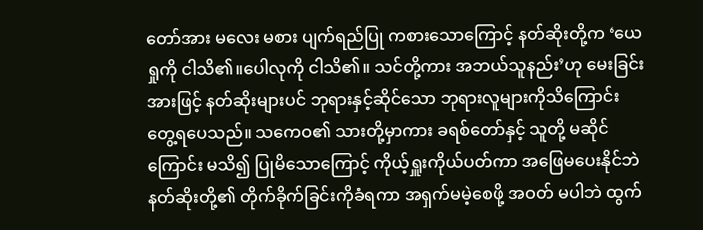တော်အား မလေး မစား ပျက်ရည်ပြု ကစားသောကြောင့် နတ်ဆိုးတို့က ‘ယေရှုကို ငါသိ၏။ပေါလုကို ငါသိ၏။ သင်တို့ကား အဘယ်သူနည်း’ဟု မေးခြင်းအားဖြင့် နတ်ဆိုးများပင် ဘုရားနှင့်ဆိုင်သော ဘုရားလူများကိုသိကြောင်း တွေ့ရပေသည်။ သကေဝ၏ သားတို့မှာကား ခရစ်တော်နှင့် သူတို့ မဆိုင် ကြောင်း မသိ၍ ပြုမိသောကြောင့် ကိုယ့်ရှူးကိုယ်ပတ်ကာ အဖြေမပေးနိုင်ဘဲ နတ်ဆိုးတို့၏ တိုက်ခိုက်ခြင်းကိုခံရကာ အရှက်မမဲ့စေဖို့ အဝတ် မပါဘဲ ထွက်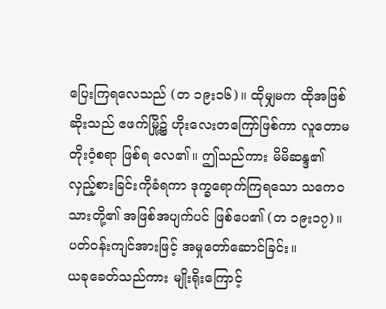ပြေးကြရလေသည် (တ ၁၉း၁၆)။ ထိုမျှမက ထိုအဖြစ်ဆိုးသည် ဧဖက်မြို့၌ ဟိုးလေးတကြော်ဖြစ်ကာ လူတောမတိုးဝံ့စရာ ဖြစ်ရ လေ၏။ ဤသည်ကား မိမိဆန္ဒ၏ လှည့်စားခြင်းကိုခံရကာ ဒုက္ခရောက်ကြရသော သကေဝသားတို့၏ အဖြစ်အပျက်ပင် ဖြစ်ပေ၏ (တ ၁၉း၁၇)။
ပတ်ဝန်းကျင်အားဖြင့် အမှုတော်ဆောင်ခြင်း။
ယခုခေတ်သည်ကား မျိုးရိုးကြောင့်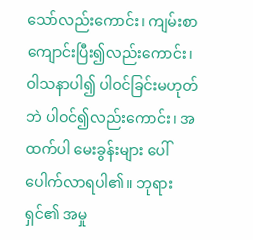သော်လည်းကောင်း၊ ကျမ်းစာကျောင်းပြီး၍လည်းကောင်း၊ ဝါသနာပါ၍ ပါဝင်ခြင်းမဟုတ်ဘဲ ပါဝင်၍လည်းကောင်း၊ အထက်ပါ မေးခွန်းများ ပေါ်ပေါက်လာရပါ၏။ ဘုရားရှင်၏ အမှု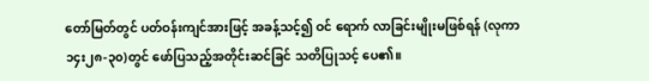တော်မြတ်တွင် ပတ်ဝန်းကျင်အားဖြင့် အခန့်သင့်၍ ဝင် ရောက် လာခြင်းမျိုးမဖြစ်ရန် (လုကာ ၁၄း၂၈-၃၀)တွင် ဖော်ပြသည့်အတိုင်းဆင်ခြင် သတိပြုသင့် ပေ၏။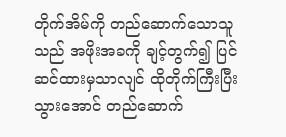တိုက်အိမ်ကို တည်ဆောက်သောသူသည် အဖိုးအခကို ချင့်တွက်၍ ပြင်ဆင်ထားမှသာလျင် ထိုတိုက်ကြီးပြီးသွားအောင် တည်ဆောက်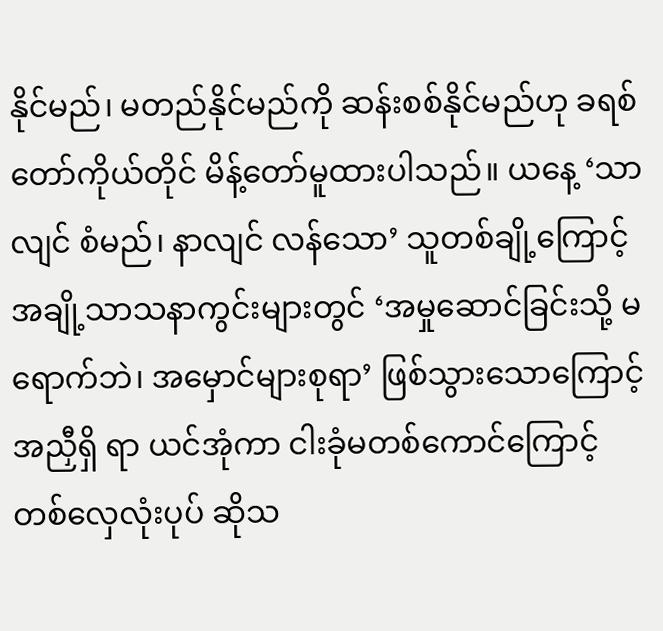နိုင်မည်၊ မတည်နိုင်မည်ကို ဆန်းစစ်နိုင်မည်ဟု ခရစ်တော်ကိုယ်တိုင် မိန့်တော်မူထားပါသည်။ ယနေ့ ‘သာလျင် စံမည်၊ နာလျင် လန်သော’ သူတစ်ချို့ကြောင့် အချို့သာသနာကွင်းများတွင် ‘အမှုဆောင်ခြင်းသို့ မရောက်ဘဲ၊ အမှောင်များစုရာ’ ဖြစ်သွားသောကြောင့် အညှီရှိ ရာ ယင်အုံကာ ငါးခုံမတစ်ကောင်ကြောင့် တစ်လှေလုံးပုပ် ဆိုသ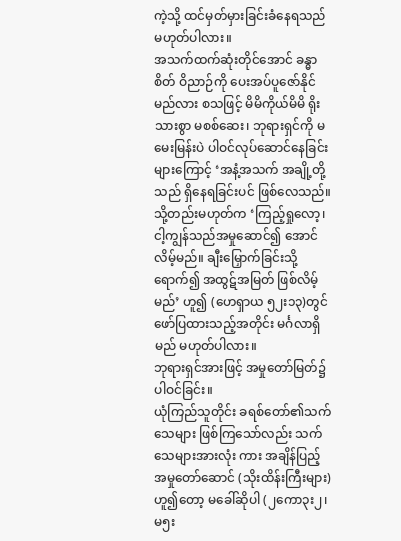ကဲ့သို့ ထင်မှတ်မှားခြင်းခံနေရသည် မဟုတ်ပါလား။
အသက်ထက်ဆုံးတိုင်အောင် ခန္ဓာ စိတ် ဝိညာဉ်ကို ပေးအပ်ပူဇော်နိုင်မည်လား စသဖြင့် မိမိကိုယ်မိမိ ရိုးသားစွာ မစစ်ဆေး၊ ဘုရားရှင်ကို မမေးမြန်းပဲ ပါဝင်လုပ်ဆောင်နေခြင်းများကြောင့် ‘အနံ့အသက် အချို့တို့သည် ရှိနေရခြင်းပင် ဖြစ်လေသည်။သို့တည်းမဟုတ်က ‘ကြည့်ရှုလော့၊ ငါ့ကျွန်သည်အမှုဆောင်၍ အောင်လိမ့်မည်။ ချီးမြှောက်ခြင်းသို့ရောက်၍ အထွဋ်အမြတ် ဖြစ်လိမ့်မည်’ ဟူ၍ (ဟေရှာယ ၅၂း၁၃)တွင် ဖော်ပြထားသည့်အတိုင်း မင်္ဂလာရှိမည် မဟုတ်ပါလား။
ဘုရားရှင်အားဖြင့် အမှုတော်မြတ်၌ ပါဝင်ခြင်း။
ယုံကြည်သူတိုင်း ခရစ်တော်၏သက်သေများ ဖြစ်ကြသော်လည်း သက်သေများအားလုံး ကား အချိန်ပြည့် အမှုတော်ဆောင် (သိုးထိန်းကြီးများ)ဟူ၍တော့ မခေါ်ဆိုပါ (၂ကော၃း၂၊ မ၅း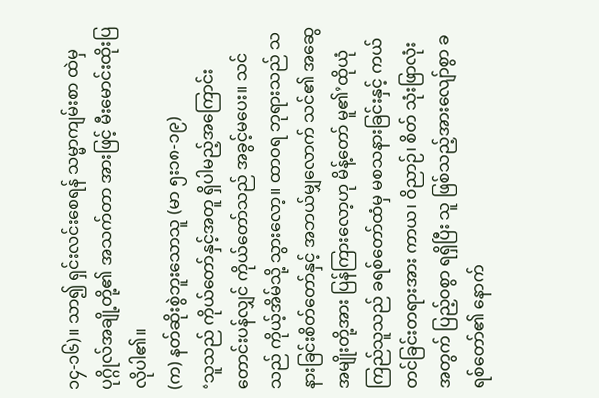၁၄-၁၆)။ သာ၍ ရှင်းလင်းစေရန် သမ္မာကျမ်းစာ ထဲမှ ပုဂ္ဂိုလ်အချို့တို့၏ အသက်တာ အားဖြင့် မီးမောင်းထိုးပြ လိုပါ၏။
(က) နတ်ဆိုးစွဲဘူးသောသူ (မာ ၅း၁၈-၁၉)
‘သူသည် ကိုယ်တော်နှင့်အတူ ရှိပါမည့်အကြောင်းတောင်းပန်လျှင် ကိုယ်တော်သည် အခွင့်မပေး။ သင်သည် ကိုယ့်အိမ်သို့ သွားလော့။ ထာဝရ ဘုရားသည် သနားခြင်းစိတ်တော်နှင့် အဘယ်မျှလောက် သင်၏ အဆွေအမျိုးတို့အား ပြန်ကြားလော့ဟု မိန့်တော် မူ၏’ထိုယုံကြည်သူသည် ခရစ်တော်ထံမှ မစသနားခြင်းနှင့် ကယ်တင်ခြင်းတရားအား ကာယ၊ ဝိညာဉ်၊ စိတ် သုံးဖြာလုံး အတွက် ပြည့်ဝစွာ ရရှိပြီး သူ ဖြစ်သည့်အားလျော်စွာ ခရစ်တော်၏ နောက်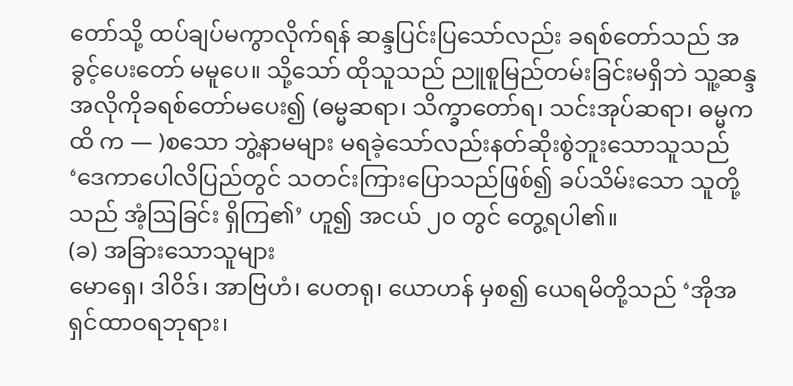တော်သို့ ထပ်ချပ်မကွာလိုက်ရန် ဆန္ဒပြင်းပြသော်လည်း ခရစ်တော်သည် အခွင့်ပေးတော် မမူပေ။ သို့သော် ထိုသူသည် ညူစူမြည်တမ်းခြင်းမရှိဘဲ သူ့ဆန္ဒအလိုကိုခရစ်တော်မပေး၍ (ဓမ္မဆရာ၊ သိက္ခာတော်ရ၊ သင်းအုပ်ဆရာ၊ ဓမ္မကထိ က — )စသော ဘွဲ့နာမများ မရခဲ့သော်လည်းနတ်ဆိုးစွဲဘူးသောသူသည် ‘ဒေကာပေါလိပြည်တွင် သတင်းကြားပြောသည်ဖြစ်၍ ခပ်သိမ်းသော သူတို့သည် အံ့ဩခြင်း ရှိကြ၏’ ဟူ၍ အငယ် ၂၀ တွင် တွေ့ရပါ၏။
(ခ) အခြားသောသူများ
မောရှေ၊ ဒါဝိဒ်၊ အာဗြဟံ၊ ပေတရု၊ ယောဟန် မှစ၍ ယေရမိတို့သည် ‘အိုအရှင်ထာဝရဘုရား၊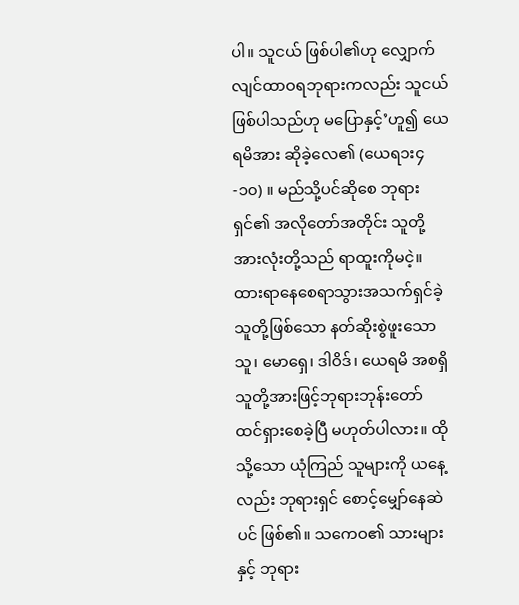ပါ။ သူငယ် ဖြစ်ပါ၏ဟု လျှောက်လျင်ထာဝရဘုရားကလည်း သူငယ်ဖြစ်ပါသည်ဟု မပြောနှင့်’ဟူ၍ ယေရမိအား ဆိုခဲ့လေ၏ (ယေရ၁း၄-၁၀) ။ မည်သို့ပင်ဆိုစေ ဘုရားရှင်၏ အလိုတော်အတိုင်း သူတို့အားလုံးတို့သည် ရာထူးကိုမငဲ့။ ထားရာနေစေရာသွားအသက်ရှင်ခဲ့သူတို့ဖြစ်သော နတ်ဆိုးစွဲဖူးသောသူ၊ မောရှေ၊ ဒါဝိဒ်၊ ယေရမိ အစရှိသူတို့အားဖြင့်ဘုရားဘုန်းတော် ထင်ရှားစေခဲ့ပြီ မဟုတ်ပါလား။ ထိုသို့သော ယုံကြည် သူများကို ယနေ့လည်း ဘုရားရှင် စောင့်မျှော်နေဆဲပင် ဖြစ်၏။ သကေဝ၏ သားများနှင့် ဘုရား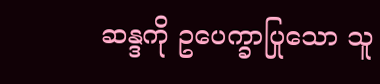ဆန္ဒကို ဥပေက္ခာပြုသော သူ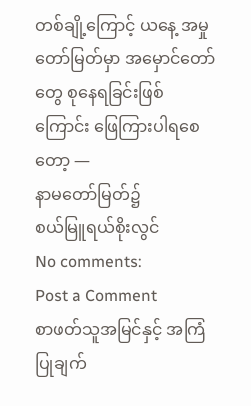တစ်ချို့ကြောင့် ယနေ့ အမှုတော်မြတ်မှာ အမှောင်တော်တွေ စုနေရခြင်းဖြစ်ကြောင်း ဖြေကြားပါရစေတော့ —
နာမတော်မြတ်၌
စယ်မြူရယ်စိုးလွင်
No comments:
Post a Comment
စာဖတ်သူအမြင်နှင့် အကြံပြုချက်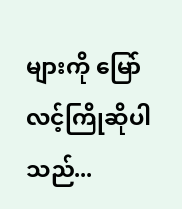များကို မြော်လင့်ကြိုဆိုပါသည်...